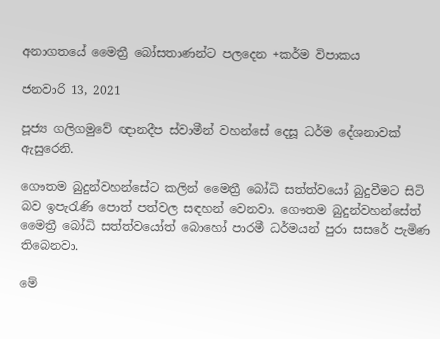අනාගතයේ මෛත්‍රී බෝසතාණන්ට පලදෙන +කර්ම විපාකය

ජනවාරි 13, 2021

පූජ්‍ය ගලිගමුවේ ඥානදීප ස්වාමීන් වහන්සේ දෙසූ ධර්ම දේශනාවක් ඇසුරෙනි.

ගෞතම බුදුන්වහන්සේට කලින් මෛත්‍රී බෝධි සත්ත්වයෝ බුදුවීමට සිටි බව ඉපැරැණි පොත් පත්වල සඳහන් වෙනවා. ගෞතම බුදුන්වහන්සේත් මෛත්‍රී බෝධි සත්ත්වයෝත් බොහෝ පාරමී ධර්මයන් පුරා සසරේ පැමිණ තිබෙනවා.

මේ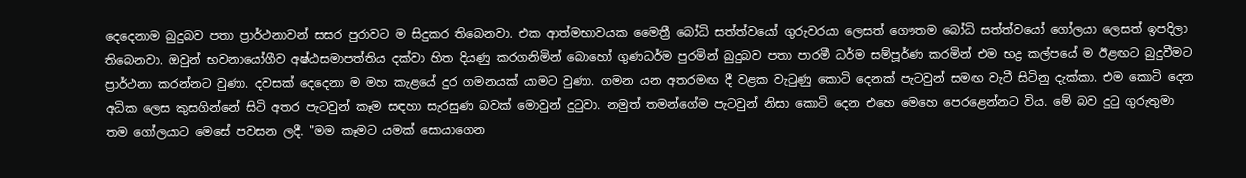දෙදෙනාම බුදුබව පතා ප්‍රාර්ථනාවන් සසර පුරාවට ම සිදුකර තිබෙනවා. එක ආත්මභාවයක මෛත්‍රී බෝධි සත්ත්වයෝ ගුරුවරයා ලෙසත් ගෞතම බෝධි සත්ත්වයෝ ගෝලයා ලෙසත් ඉපදිලා තිබෙනවා. ඔවුන් භවනායෝගීව අෂ්ඨසමාපත්තිය දක්වා හිත දියණු කරගනිමින් බොහෝ ගුණධර්ම පුරමින් බුදුබව පතා පාරමී ධර්ම සම්පූර්ණ කරමින් එම භද්‍ර කල්පයේ ම ඊළඟට බුදුවීමට ප්‍රාර්ථනා කරන්නට වුණා. දවසක් දෙදෙනා ම මහ කැළයේ දුර ගමනයක් යාමට වුණා. ගමන යන අතරමඟ දී වළක වැටුණු කොටි දෙනක් පැටවුන් සමඟ වැටී සිටිනු දැක්කා. එම කොටි දෙන අධික ලෙස කුසගින්නේ සිටි අතර පැටවුන් කෑම සඳහා සැරසුණ බවක් මොවුන් දුටුවා. නමුත් තමන්ගේම පැටවුන් නිසා කොටි දෙන එහෙ මෙහෙ පෙරළෙන්නට විය. මේ බව දුටු ගුරුතුමා තම ගෝලයාට මෙසේ පවසන ලදී. "මම කෑමට යමක් සොයාගෙන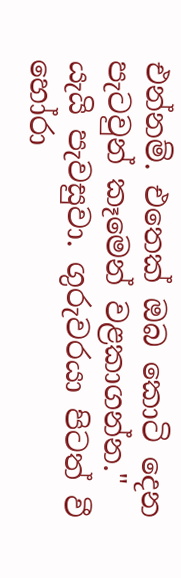එන්නම්. එතෙක් ඔබ කොටි දෙන පැටවුන් කෑමෙන් වළකාගන්න." යැයි පැවසුවා. ගුරුවරයා පිටත් වී හෝරා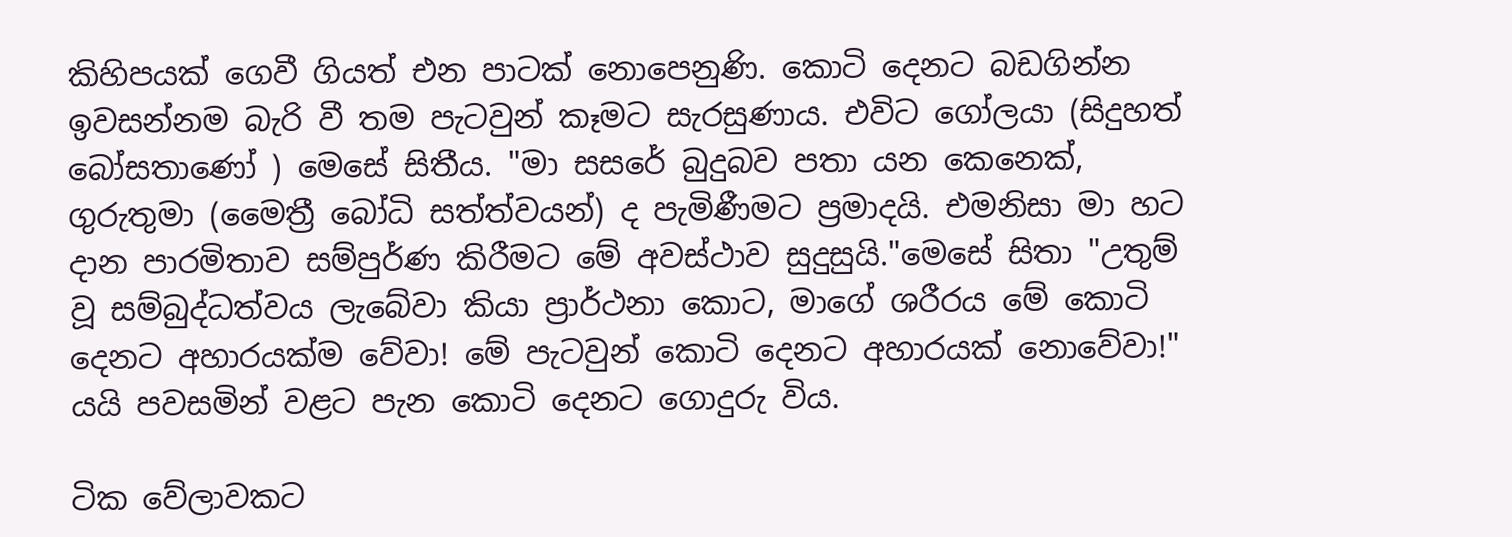කිහිපයක් ගෙවී ගියත් එන පාටක් නොපෙනුණි. කොටි දෙනට බඩගින්න ඉවසන්නම බැරි වී තම පැටවුන් කෑමට සැරසුණාය. එවිට ගෝලයා (සිදුහත් බෝසතාණෝ ) මෙසේ සිතීය. "මා සසරේ බුදුබව පතා යන කෙනෙක්, ගුරුතුමා (මෛත්‍රී බෝධි සත්ත්වයන්) ද පැමිණීමට ප්‍රමාදයි. එමනිසා මා හට දාන පාරමිතාව සම්පුර්ණ කිරීමට මේ අවස්ථාව සුදුසුයි."මෙසේ සිතා "උතුම් වූ සම්බුද්ධත්වය ලැබේවා කියා ප්‍රාර්ථනා කොට, මාගේ ශරීරය මේ කොටි දෙනට අහාරයක්ම වේවා! මේ පැටවුන් කොටි දෙනට අහාරයක් නොවේවා!" යයි පවසමින් වළට පැන කොටි දෙනට ගොදුරු විය.

ටික වේලාවකට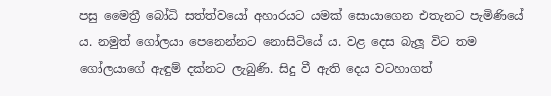පසු මෛත්‍රී බෝධි සත්ත්වයෝ අහාරයට යමක් සොයාගෙන එතැනට පැමිණියේ ය. නමුත් ගෝලයා පෙනෙන්නට නොසිටියේ ය. වළ දෙස බැලූ විට තම ගෝලයාගේ ඇඳුම් දක්නට ලැබුණි. සිදු වී ඇති දෙය වටහාගත්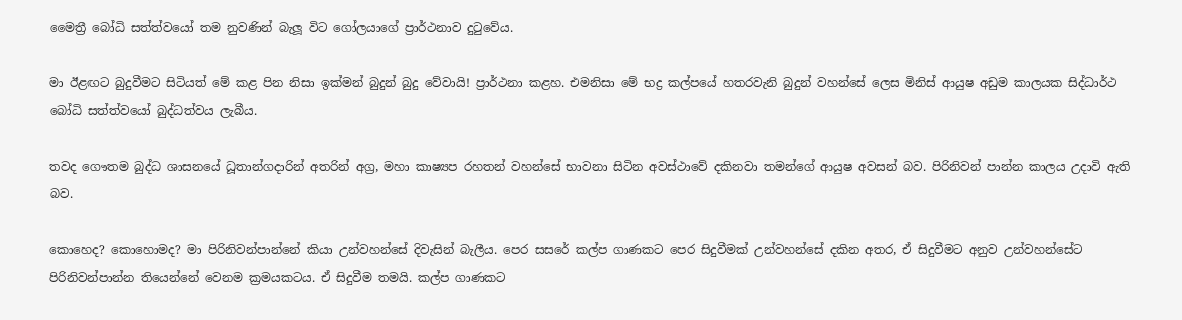මෛත්‍රී බෝධි සත්ත්වයෝ තම නුවණින් බැලූ විට ගෝලයාගේ ප්‍රාර්ථනාව දුටුවේය.

මා ඊළඟට බුදුවීමට සිටියත් මේ කළ පින නිසා ඉක්මන් බුදුන් බුදු වේවායි! ප්‍රාර්ථනා කළහ. එමනිසා මේ භද්‍ර කල්පයේ හතරවැනි බුදුන් වහන්සේ ලෙස මිනිස් ආයුෂ අඩුම කාලයක සිද්ධාර්ථ බෝධි සත්ත්වයෝ බුද්ධත්වය ලැබීය.

තවද ගෞතම බුද්ධ ශාසනයේ ධූතාන්ගදාරින් අතරින් අග්‍ර, මහා කාෂ්‍යප රහතන් වහන්සේ භාවනා සිටින අවස්ථාවේ දකිනවා තමන්ගේ ආයුෂ අවසන් බව. පිරිනිවන් පාන්න කාලය උදාවි ඇති බව.

කොහෙද? කොහොමද? මා පිරිනිවන්පාන්නේ කියා උන්වහන්සේ දිවැසින් බැලීය. පෙර සසරේ කල්ප ගාණකට පෙර සිදුවීමක් උන්වහන්සේ දකින අතර, ඒ සිදුවීමට අනුව උන්වහන්සේට පිරිනිවන්පාන්න තියෙන්නේ වෙනම ක්‍රමයකටය. ඒ සිදුවීම තමයි. කල්ප ගාණකට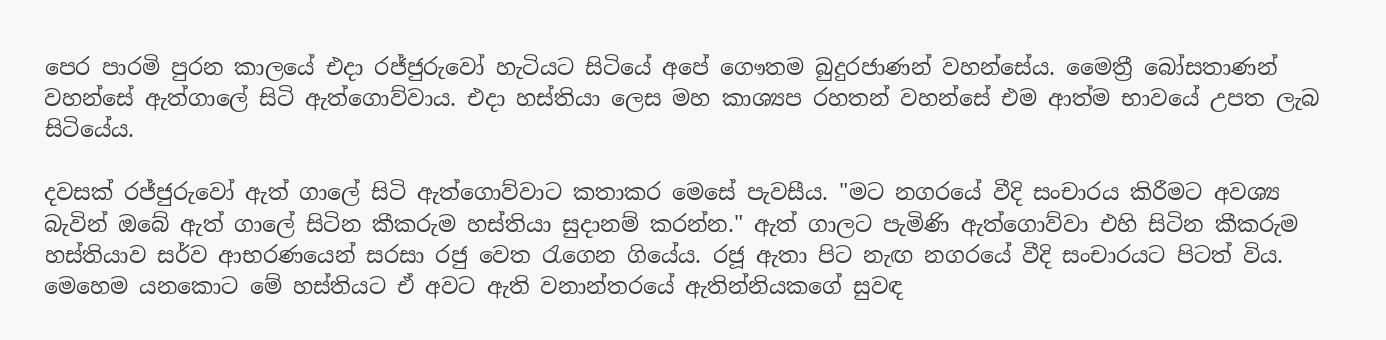පෙර පාරමි පුරන කාලයේ එදා රජ්ජුරුවෝ හැටියට සිටියේ අපේ ගෞතම බුදුරජාණන් වහන්සේය. මෛත්‍රී බෝසතාණන් වහන්සේ ඇත්ගාලේ සිටි ඇත්ගොව්වාය. එදා හස්තියා ලෙස මහ කාශ්‍යප රහතන් වහන්සේ එම ආත්ම භාවයේ උපත ලැබ සිටියේය.

දවසක් රජ්ජුරුවෝ ඇත් ගාලේ සිටි ඇත්ගොව්වාට කතාකර මෙසේ පැවසීය. "මට නගරයේ වීදි සංචාරය කිරීමට අවශ්‍ය බැවින් ඔබේ ඇත් ගාලේ සිටින කීකරුම හස්තියා සුදානම් කරන්න." ඇත් ගාලට පැමිණි ඇත්ගොව්වා එහි සිටින කීකරුම හස්තියාව සර්ව ආභරණයෙන් සරසා රජු වෙත රැගෙන ගියේය. රජූ ඇතා පිට නැඟ නගරයේ වීදි සංචාරයට පිටත් විය. මෙහෙම යනකොට මේ හස්තියට ඒ අවට ඇති වනාන්තරයේ ඇතින්නියකගේ සුවඳ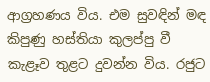ආග්‍රහණය විය. එම සුවඳින් මඳ කිපුණු හස්තියා කුලප්පු වී කැළෑව තුළට දුවන්න විය. රජුට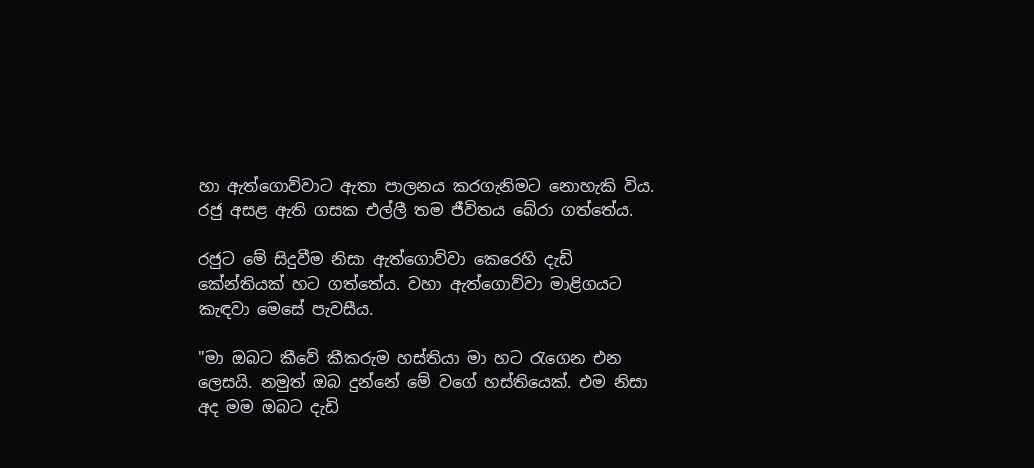හා ඇත්ගොව්වාට ඇතා පාලනය කරගැනිමට නොහැකි විය. රජු අසළ ඇති ගසක එල්ලී තම ජීවිතය බේරා ගත්තේය.

රජුට මේ සිදුවීම නිසා ඇත්ගොව්වා කෙරෙහි දැඩි කේන්තියක් හට ගත්තේය. වහා ඇත්ගොව්වා මාළිගයට කැඳවා මෙසේ පැවසීය.

"මා ඔබට කීවේ කීකරුම හස්තියා මා හට රැගෙන එන ලෙසයි. නමුත් ඔබ දුන්නේ මේ වගේ හස්තියෙක්. එම නිසා අද මම ඔබට දැඩි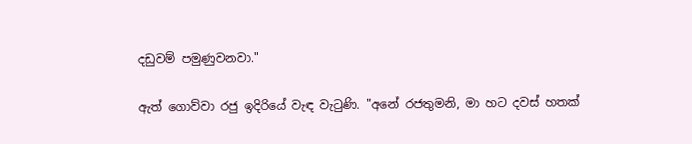දඩුවම් පමුණුවනවා."

ඇත් ගොව්වා රජු ඉදිරියේ වැඳ වැටුණි. "අනේ රජතුමනි, මා හට දවස් හතක්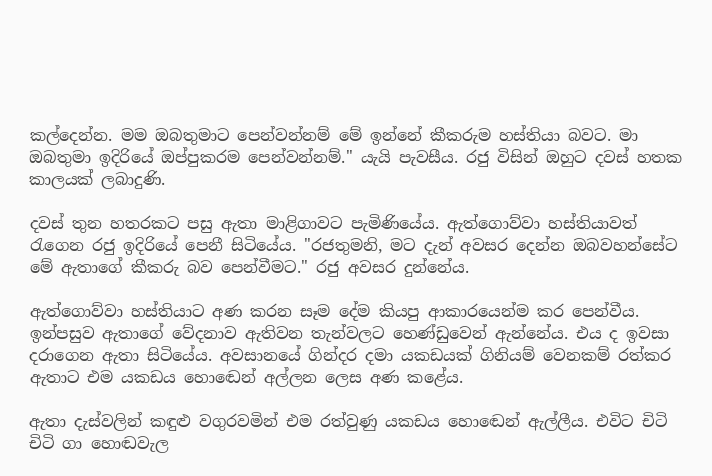කල්දෙන්න. මම ඔබතුමාට පෙන්වන්නම් මේ ඉන්නේ කීකරුම හස්තියා බවට. මා ඔබතුමා ඉදිරියේ ඔප්පුකරම පෙන්වන්නම්." යැයි පැවසීය. රජු විසින් ඔහුට දවස් හතක කාලයක් ලබාදුණි.

දවස් තුන හතරකට පසු ඇතා මාළිගාවට පැමිණියේය. ඇත්ගොව්වා හස්තියාවත් රැගෙන රජු ඉදිරියේ පෙනී සිටියේය. "රජතුමනි, මට දැන් අවසර දෙන්න ඔබවහන්සේට මේ ඇතාගේ කීකරු බව පෙන්වීමට." රජු අවසර දුන්නේය.

ඇත්ගොව්වා හස්තියාට අණ කරන සෑම දේම කියපු ආකාරයෙන්ම කර පෙන්වීය. ඉන්පසුව ඇතාගේ වේදනාව ඇතිවන තැන්වලට හෙණ්ඩුවෙන් ඇන්නේය. එය ද ඉවසා දරාගෙන ඇතා සිටියේය. අවසානයේ ගින්දර දමා යකඩයක් ගිනියම් වෙනකම් රත්කර ඇතාට එම යකඩය හොඬෙන් අල්ලන ලෙස අණ කළේය.

ඇතා දැස්වලින් කඳුළු වගුරවමින් එම රත්වුණු යකඩය හොඬෙන් ඇල්ලීය. එවිට චිටි චිටි ගා හොඬවැල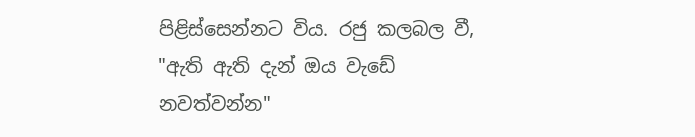පිළිස්සෙන්නට විය. රජු කලබල වී, "ඇති ඇති දැන් ඔය වැඩේ නවත්වන්න"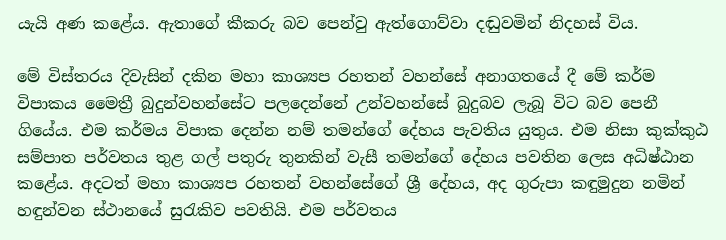යැයි අණ කළේය. ඇතාගේ කීකරු බව පෙන්වු ඇත්ගොව්වා දඬුවමින් නිදහස් විය.

මේ විස්තරය දිවැසින් දකින මහා කාශ්‍යප රහතන් වහන්සේ අනාගතයේ දී මේ කර්ම විපාකය මෛත්‍රී බුදුන්වහන්සේට පලදෙන්නේ උන්වහන්සේ බුදුබව ලැබූ විට බව පෙනී ගියේය. එම කර්මය විපාක දෙන්න නම් තමන්ගේ දේහය පැවතිය යුතුය. එම නිසා කුක්කුඨ සම්පාත පර්වතය තුළ ගල් පතුරු තුනකින් වැසී තමන්ගේ දේහය පවතින ලෙස අධිෂ්ඨාන කළේය. අදටත් මහා කාශ්‍යප රහතන් වහන්සේගේ ශ්‍රී දේහය, අද ගුරුපා කඳුමුදුන නමින් හඳුන්වන ස්ථානයේ සුරැකිව පවතියි. එම පර්වතය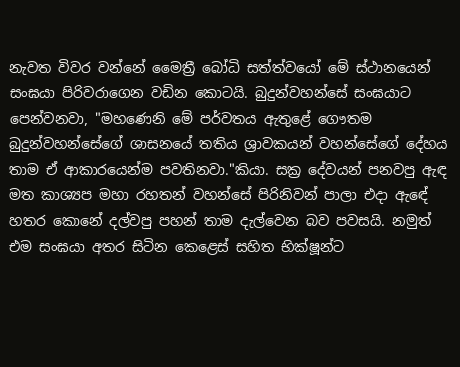නැවත විවර වන්නේ මෛත්‍රී බෝධි සත්ත්වයෝ මේ ස්ථානයෙන් සංඝයා පිරිවරාගෙන වඩින කොටයි. බුදුන්වහන්සේ සංඝයාට පෙන්වනවා, "මහණෙනි මේ පර්වතය ඇතුළේ ගෞතම බුදුන්වහන්සේගේ ශාසනයේ තතිය ශ්‍රාවකයන් වහන්සේගේ දේහය තාම ඒ ආකාරයෙන්ම පවතිනවා."කියා. සක්‍ර දේවයන් පනවපු ඇඳ මත කාශ්‍යප මහා රහතන් වහන්සේ පිරිනිවන් පාලා එදා ඇඳේ හතර කොනේ දල්වපු පහන් තාම දැල්වෙන බව පවසයි. නමුත් එම සංඝයා අතර සිටින කෙළෙස් සහිත භික්ෂූන්ට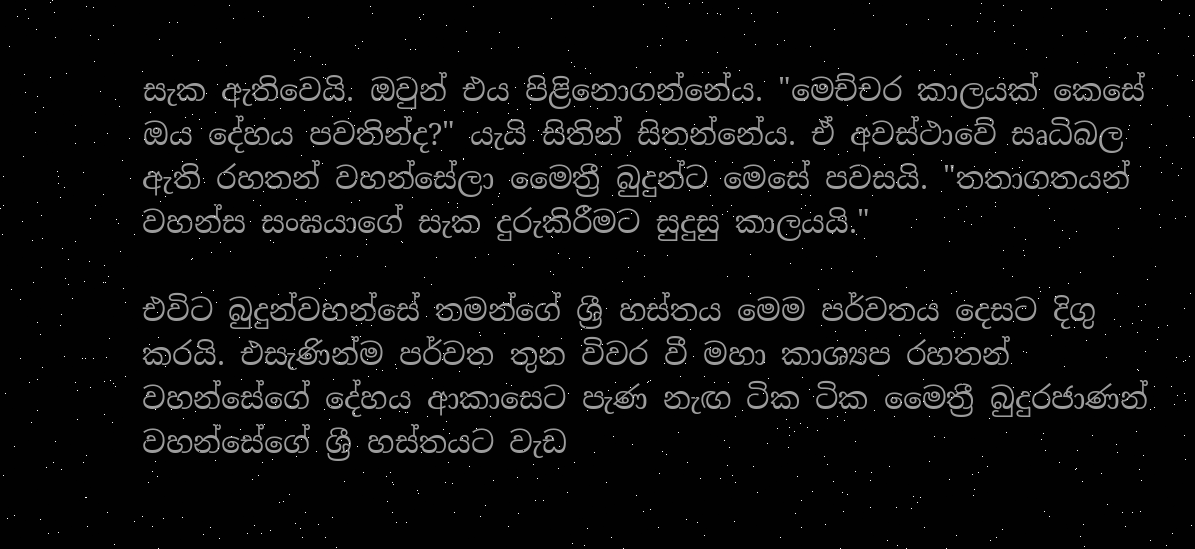සැක ඇතිවෙයි. ඔවුන් එය පිළිනොගන්නේය. "මෙච්චර කාලයක් කෙසේ ඔය දේහය පවතින්ද?" යැයි සිතින් සිතන්නේය. ඒ අවස්ථාවේ සෘධිබල ඇති රහතන් වහන්සේලා මෛත්‍රී බුදුන්ට මෙසේ පවසයි. "තතාගතයන් වහන්ස සංඝයාගේ සැක දුරුකිරීමට සුදුසු කාලයයි."

එවිට බුදුන්වහන්සේ තමන්ගේ ශ්‍රී හස්තය මෙම පර්වතය දෙසට දිගු කරයි. එසැණින්ම පර්වත තුන විවර වී මහා කාශ්‍යප රහතන් වහන්සේගේ දේහය ආකාසෙට පැණ නැඟ ටික ටික මෛත්‍රී බුදුරජාණන් වහන්සේගේ ශ්‍රී හස්තයට වැඩ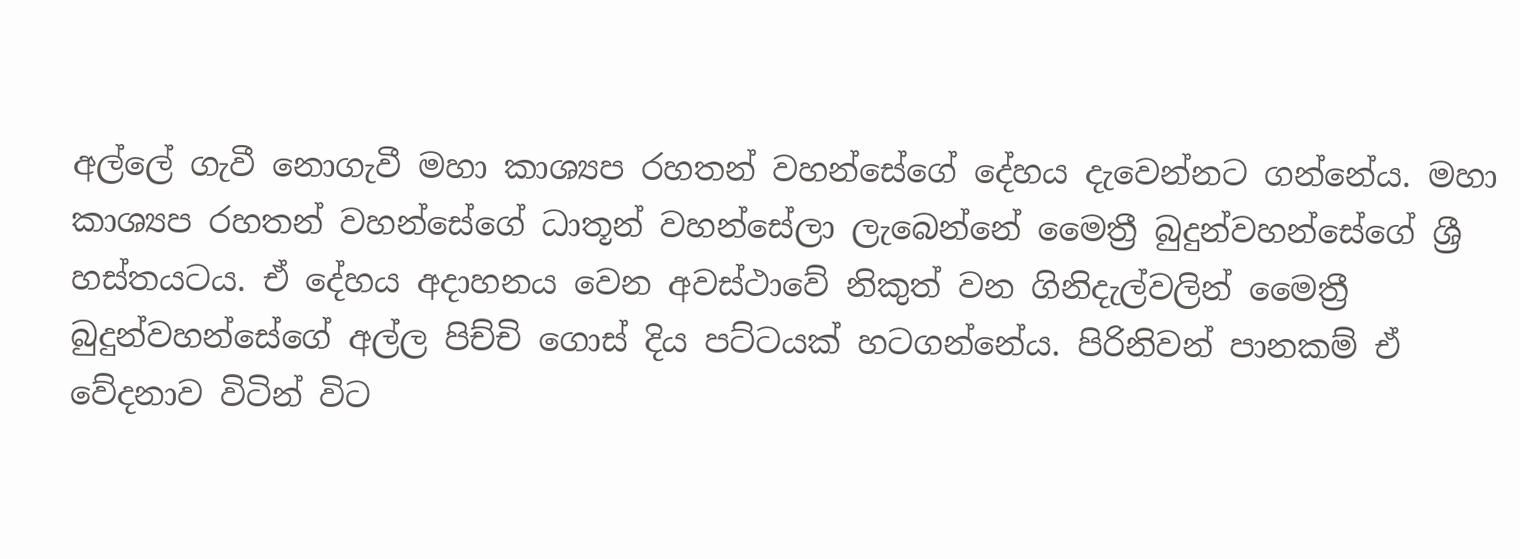අල්ලේ ගැවී නොගැවී මහා කාශ්‍යප රහතන් වහන්සේගේ දේහය දැවෙන්නට ගන්නේය. මහා කාශ්‍යප රහතන් වහන්සේගේ ධාතූන් වහන්සේලා ලැබෙන්නේ මෛත්‍රී බුදුන්වහන්සේගේ ශ්‍රී හස්තයටය. ඒ දේහය අදාහනය වෙන අවස්ථාවේ නිකුත් වන ගිනිදැල්වලින් මෛත්‍රී බුදුන්වහන්සේගේ අල්ල පිච්චි ගොස් දිය පට්ටයක් හටගන්නේය. පිරිනිවන් පානකම් ඒ වේදනාව විටින් විට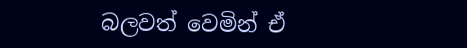බලවත් වෙමින් ඒ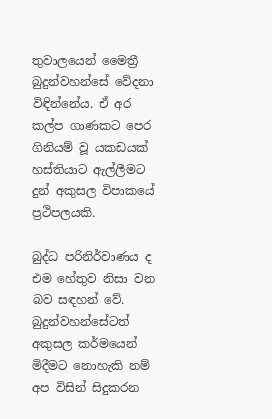තුවාලයෙන් මෛත්‍රී බුදුන්වහන්සේ වේදනා විඳින්නේය. ඒ අර කල්ප ගාණකට පෙර ගිනියම් වූ යකඩයක් හස්තියාට ඇල්ලීමට දුන් අකුසල විපාකයේ ප්‍රථිපලයකි.

බුද්ධ පරිනිර්වාණය ද එම හේතුව නිසා වන බව සඳහන් වේ. බුදුන්වහන්සේටත් අකුසල කර්මයෙන් මිදීමට නොහැකි නම් අප විසින් සිදුකරන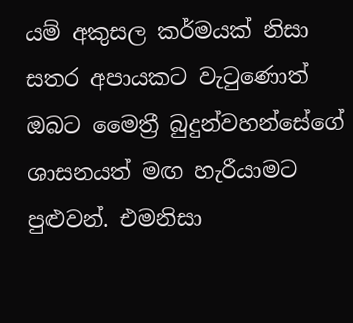යම් අකුසල කර්මයක් නිසා සතර අපායකට වැටුණොත් ඔබට මෛත්‍රී බුදුන්වහන්සේගේ ශාසනයත් මඟ හැරීයාමට පුළුවන්. එමනිසා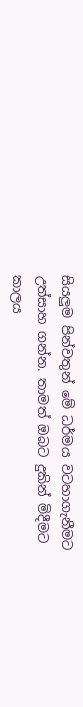සියලුම පින්වතුන් මේ ධර්මය වටහාගැනීමට උත්සාහ ගන්න. තාමත් ඔබට දුකින් මිදීමට කාලය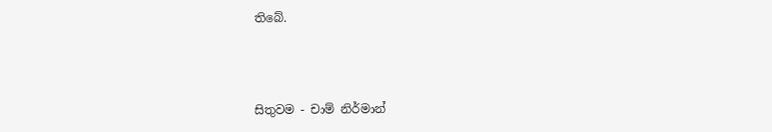තිබේ.



සිතුවම - චාම් නිර්මාන්